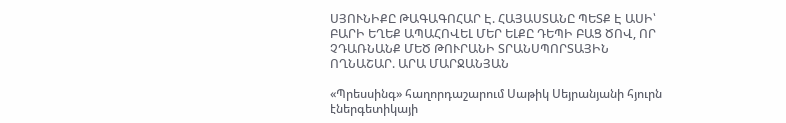ՍՅՈՒՆԻՔԸ ԹԱԳԱԳՈՀԱՐ Է. ՀԱՅԱՍՏԱՆԸ ՊԵՏՔ Է ԱՍԻ՝ ԲԱՐԻ ԵՂԵՔ ԱՊԱՀՈՎԵԼ ՄԵՐ ԵԼՔԸ ԴԵՊԻ ԲԱՑ ԾՈՎ, ՈՐ ՉԴԱՌՆԱՆՔ ՄԵԾ ԹՈՒՐԱՆԻ ՏՐԱՆՍՊՈՐՏԱՅԻՆ ՈՂՆԱՇԱՐ. ԱՐԱ ՄԱՐՋԱՆՅԱՆ

«Պրեսսինգ» հաղորդաշարում Սաթիկ Սեյրանյանի հյուրն էներգետիկայի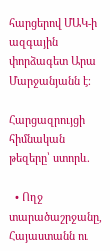հարցերով ՄԱԿ-ի ազգային փորձագետ Արա Մարջանյանն է։

Հարցազրույցի հիմնական թեզերը՝ ստորև.

  • Ողջ տարածաշրջանը, Հայաստանն ու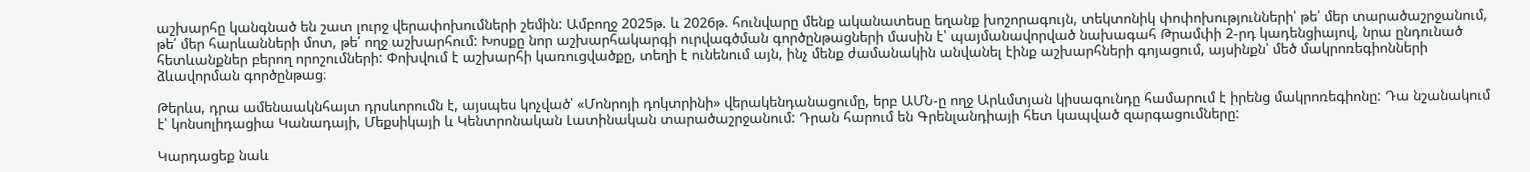աշխարհը կանգնած են շատ լուրջ վերափոխումների շեմին: Ամբողջ 2025թ. և 2026թ. հունվարը մենք ականատեսը եղանք խոշորագույն, տեկտոնիկ փոփոխությունների՝ թե՛ մեր տարածաշրջանում, թե՛ մեր հարևանների մոտ, թե՛ ողջ աշխարհում: Խոսքը նոր աշխարհակարգի ուրվագծման գործընթացների մասին է՝ պայմանավորված նախագահ Թրամփի 2-րդ կադենցիայով, նրա ընդունած հետևանքներ բերող որոշումների: Փոխվում է աշխարհի կառուցվածքը, տեղի է ունենում այն, ինչ մենք ժամանակին անվանել էինք աշխարհների գոյացում, այսինքն՝ մեծ մակրոռեգիոնների ձևավորման գործընթաց։

Թերևս, դրա ամենաակնհայտ դրսևորումն է, այսպես կոչված՝ «Մոնրոյի դոկտրինի» վերակենդանացումը, երբ ԱՄՆ-ը ողջ Արևմտյան կիսագունդը համարում է իրենց մակրոռեգիոնը: Դա նշանակում է՝ կոնսոլիդացիա Կանադայի, Մեքսիկայի և Կենտրոնական Լատինական տարածաշրջանում: Դրան հարում են Գրենլանդիայի հետ կապված զարգացումները:

Կարդացեք նաև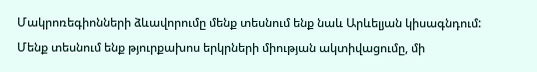Մակրոռեգիոնների ձևավորումը մենք տեսնում ենք նաև Արևելյան կիսագնդում: Մենք տեսնում ենք թյուրքախոս երկրների միության ակտիվացումը, մի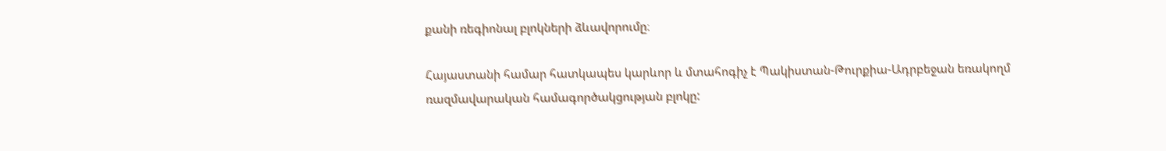քանի ռեգիոնալ բլոկների ձևավորումը։

Հայաստանի համար հատկապես կարևոր և մտահոգիչ է Պակիստան-Թուրքիա-Ադրբեջան եռակողմ ռազմավարական համագործակցության բլոկը: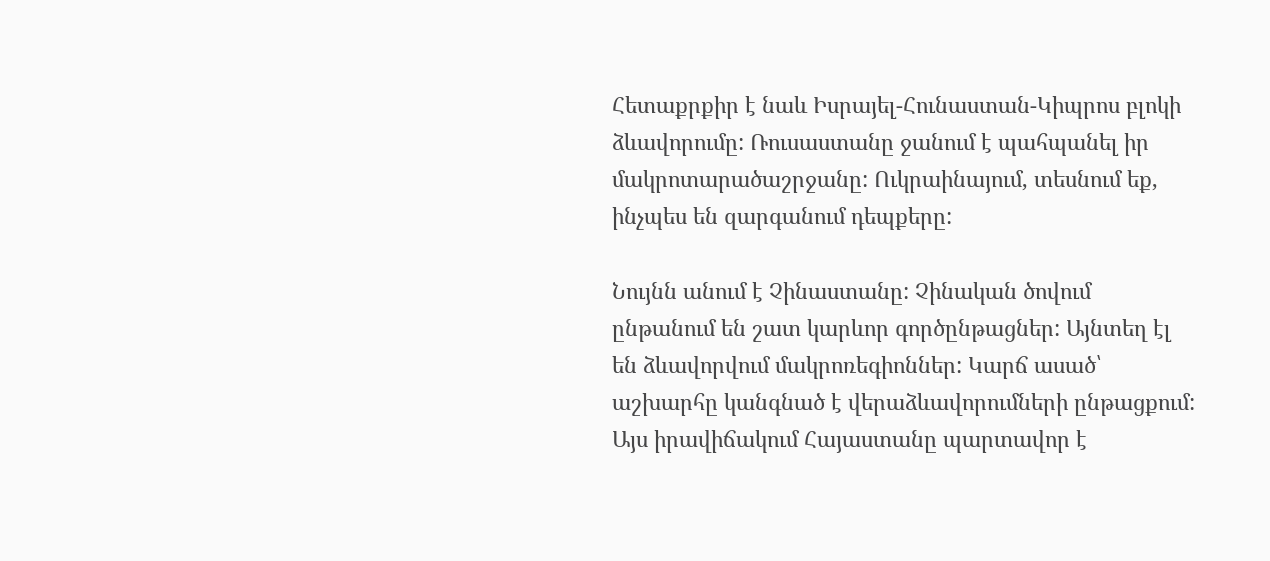Հետաքրքիր է նաև Իսրայել-Հունաստան-Կիպրոս բլոկի ձևավորումը: Ռուսաստանը ջանում է պահպանել իր մակրոտարածաշրջանը: Ուկրաինայում, տեսնում եք, ինչպես են զարգանում դեպքերը:

Նույնն անում է Չինաստանը: Չինական ծովում ընթանում են շատ կարևոր գործընթացներ: Այնտեղ էլ են ձևավորվում մակրոռեգիոններ: Կարճ ասած՝ աշխարհը կանգնած է վերաձևավորումների ընթացքում: Այս իրավիճակում Հայաստանը պարտավոր է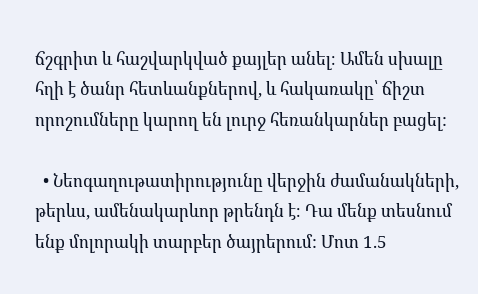ճշգրիտ և հաշվարկված քայլեր անել։ Ամեն սխալը հղի է ծանր հետևանքներով, և հակառակը՝ ճիշտ որոշումները կարող են լուրջ հեռանկարներ բացել:

  • Նեոգաղութատիրությունը վերջին ժամանակների, թերևս, ամենակարևոր թրենդն է։ Դա մենք տեսնում ենք մոլորակի տարբեր ծայրերում: Մոտ 1.5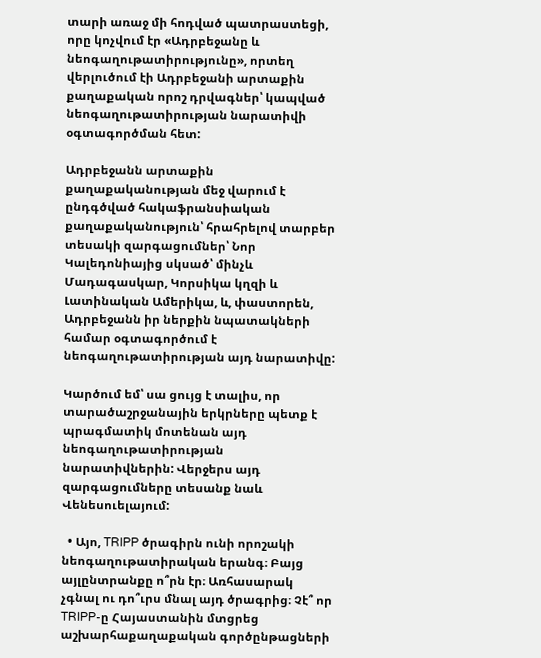տարի առաջ մի հոդված պատրաստեցի, որը կոչվում էր «Ադրբեջանը և նեոգաղութատիրությունը», որտեղ վերլուծում էի Ադրբեջանի արտաքին քաղաքական որոշ դրվագներ՝ կապված նեոգաղութատիրության նարատիվի օգտագործման հետ:

Ադրբեջանն արտաքին քաղաքականության մեջ վարում է ընդգծված հակաֆրանսիական  քաղաքականություն՝ հրահրելով տարբեր տեսակի զարգացումներ՝ Նոր Կալեդոնիայից սկսած՝ մինչև Մադագասկար, Կորսիկա կղզի և Լատինական Ամերիկա, և, փաստորեն, Ադրբեջանն իր ներքին նպատակների համար օգտագործում է նեոգաղութատիրության այդ նարատիվը:

Կարծում եմ՝ սա ցույց է տալիս, որ տարածաշրջանային երկրները պետք է պրագմատիկ մոտենան այդ նեոգաղութատիրության նարատիվներին: Վերջերս այդ զարգացումները տեսանք նաև Վենեսուելայում:

  • Այո, TRIPP ծրագիրն ունի որոշակի նեոգաղութատիրական երանգ։ Բայց այլընտրանքը ո՞րն էր։ Առհասարակ չգնալ ու դո՞ւրս մնալ այդ ծրագրից։ Չէ՞ որ TRIPP-ը Հայաստանին մտցրեց աշխարհաքաղաքական գործընթացների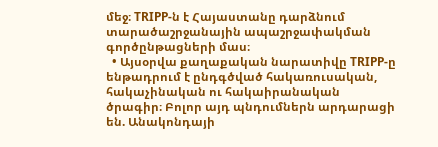մեջ։ TRIPP-ն է Հայաստանը դարձնում տարածաշրջանային ապաշրջափակման գործընթացների մաս։
  • Այսօրվա քաղաքական նարատիվը TRIPP-ը ենթադրում է ընդգծված հակառուսական, հակաչինական ու հակաիրանական ծրագիր։ Բոլոր այդ պնդումներն արդարացի են. Անակոնդայի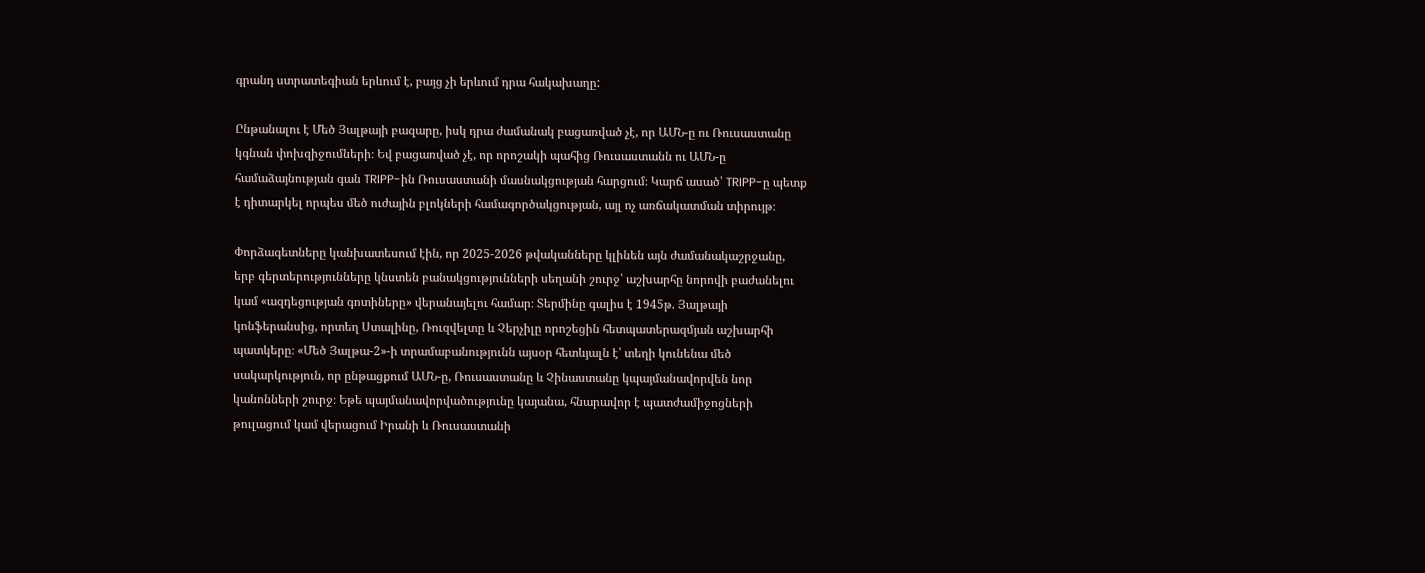գրանդ ստրատեգիան երևում է, բայց չի երևում դրա հակախաղը:

Ընթանալու է Մեծ Յալթայի բազարը, իսկ դրա ժամանակ բացառված չէ, որ ԱՄՆ-ը ու Ռուսաստանը կգնան փոխզիջումների։ Եվ բացառված չէ, որ որոշակի պահից Ռուսաստանն ու ԱՄՆ-ը համաձայնության գան TRIPP-ին Ռուսաստանի մասնակցության հարցում։ Կարճ ասած՝ TRIPP-ը պետք է դիտարկել որպես մեծ ուժային բլոկների համագործակցության, այլ ոչ առճակատման տիրույթ։

Փորձագետները կանխատեսում էին, որ 2025-2026 թվականները կլինեն այն ժամանակաշրջանը, երբ գերտերությունները կնստեն բանակցությունների սեղանի շուրջ՝ աշխարհը նորովի բաժանելու կամ «ազդեցության գոտիները» վերանայելու համար։ Տերմինը գալիս է 1945թ. Յալթայի կոնֆերանսից, որտեղ Ստալինը, Ռուզվելտը և Չերչիլը որոշեցին հետպատերազմյան աշխարհի պատկերը։ «Մեծ Յալթա-2»-ի տրամաբանությունն այսօր հետևյալն է՝ տեղի կունենա մեծ սակարկություն, որ ընթացքում ԱՄՆ-ը, Ռուսաստանը և Չինաստանը կպայմանավորվեն նոր կանոնների շուրջ։ Եթե պայմանավորվածությունը կայանա, հնարավոր է պատժամիջոցների թուլացում կամ վերացում Իրանի և Ռուսաստանի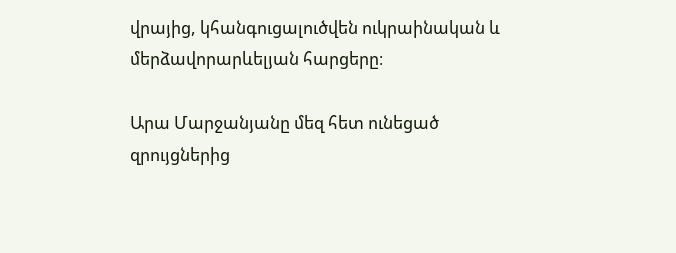վրայից, կհանգուցալուծվեն ուկրաինական և մերձավորարևելյան հարցերը։

Արա Մարջանյանը մեզ հետ ունեցած զրույցներից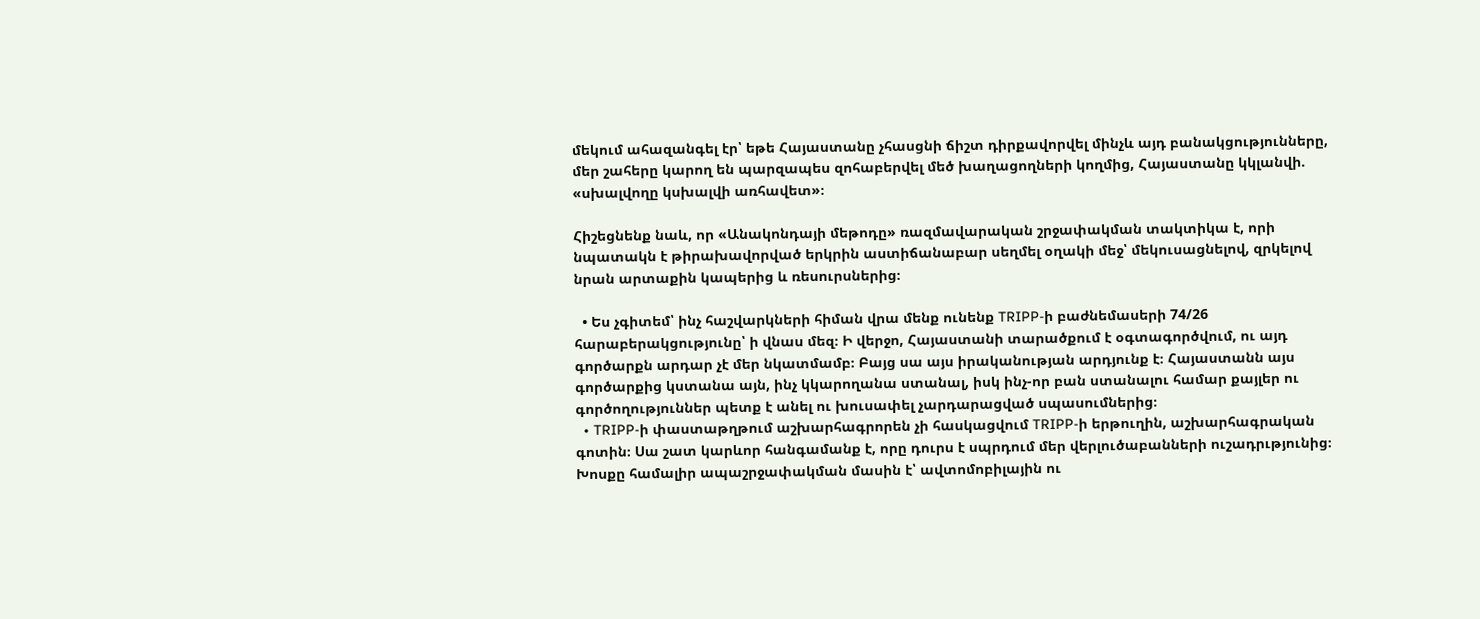մեկում ահազանգել էր՝ եթե Հայաստանը չհասցնի ճիշտ դիրքավորվել մինչև այդ բանակցությունները, մեր շահերը կարող են պարզապես զոհաբերվել մեծ խաղացողների կողմից, Հայաստանը կկլանվի. «սխալվողը կսխալվի առհավետ»։

Հիշեցնենք նաև, որ «Անակոնդայի մեթոդը» ռազմավարական շրջափակման տակտիկա է, որի նպատակն է թիրախավորված երկրին աստիճանաբար սեղմել օղակի մեջ՝ մեկուսացնելով, զրկելով նրան արտաքին կապերից և ռեսուրսներից։

  • Ես չգիտեմ՝ ինչ հաշվարկների հիման վրա մենք ունենք TRIPP-ի բաժնեմասերի 74/26 հարաբերակցությունը՝ ի վնաս մեզ։ Ի վերջո, Հայաստանի տարածքում է օգտագործվում, ու այդ գործարքն արդար չէ մեր նկատմամբ։ Բայց սա այս իրականության արդյունք է։ Հայաստանն այս գործարքից կստանա այն, ինչ կկարողանա ստանալ, իսկ ինչ-որ բան ստանալու համար քայլեր ու գործողություններ պետք է անել ու խուսափել չարդարացված սպասումներից։
  • TRIPP-ի փաստաթղթում աշխարհագրորեն չի հասկացվում TRIPP-ի երթուղին, աշխարհագրական գոտին։ Սա շատ կարևոր հանգամանք է, որը դուրս է սպրդում մեր վերլուծաբանների ուշադրւթյունից։ Խոսքը համալիր ապաշրջափակման մասին է՝ ավտոմոբիլային ու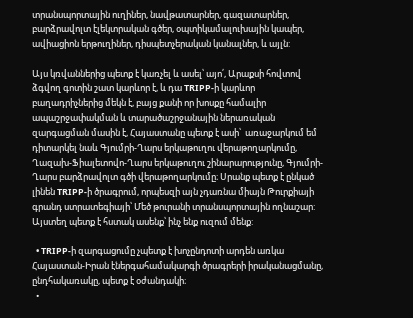տրանսպորտային ուղիներ, նավթատարներ, գազատարներ, բարձրավոլտ էլեկտրական գծեր, օպտիկամալուխային կապեր, ավիացիոն երթուղիներ, դիսպետչերական կանալներ, և այլն:

Այս կռվաններից պետք է կառչել և ասել՝ այո՛, Արաքսի հովտով ձգվող գոտին շատ կարևոր է, և դա TRIPP-ի կարևոր բաղադրիչներից մեկն է, բայց քանի որ խոսքը համալիր ապաշրջափակման և տարածաշրջանային ներառական զարգացման մասին է, Հայաստանը պետք է ասի՝  առաջարկում եմ դիտարկել նաև Գյումրի-Ղարս երկաթուղու վերաթողարկումը, Ղազախ-Ֆիալետովո-Ղարս երկաթուղու շինարարությունը, Գյումրի-Ղարս բարձրավոլտ գծի վերաթողարկումը։ Սրանք պետք է ընկած լինեն TRIPP-ի ծրագրում, որպեսզի այն չդառնա միայն Թուրքիայի գրանդ ստրատեգիայի՝ Մեծ թուրանի տրանսպորտային ողնաշար: Այստեղ պետք է հստակ ասենք՝ ինչ ենք ուզում մենք:

  • TRIPP-ի զարգացումը չպետք է խոչընդոտի արդեն առկա Հայաստան-Իրան էներգահամակարգի ծրագրերի իրականացմանը, ընդհակառակը, պետք է օժանդակի։
  •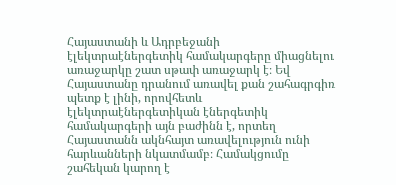Հայաստանի և Ադրբեջանի էլեկտրաէներգետիկ համակարգերը միացնելու առաջարկը շատ սթափ առաջարկ է։ Եվ Հայաստանը դրանում առավել քան շահագրգիռ պետք է լինի, որովհետև էլեկտրաէներգետիկան էներգետիկ համակարգերի այն բաժինն է, որտեղ Հայաստանն ակնհայտ առավելություն ունի հարևանների նկատմամբ։ Համակցումը շահեկան կարող է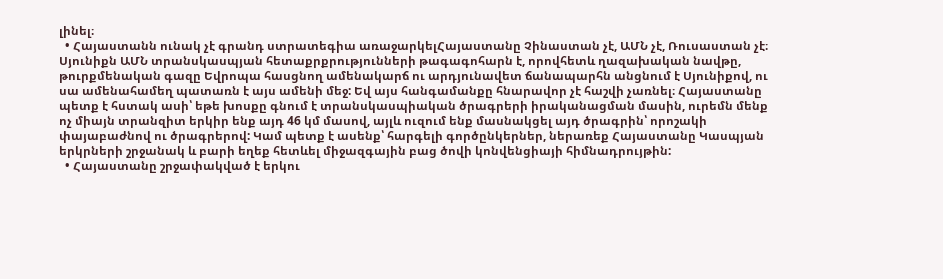լինել։
  • Հայաստանն ունակ չէ գրանդ ստրատեգիա առաջարկելՀայաստանը Չինաստան չէ, ԱՄՆ չէ, Ռուսաստան չէ։ Սյունիքն ԱՄՆ տրանսկասպյան հետաքրքրությունների թագագոհարն է, որովհետև ղազախական նավթը, թուրքմենական գազը Եվրոպա հասցնող ամենակարճ ու արդյունավետ ճանապարհն անցնում է Սյունիքով, ու սա ամենահամեղ պատառն է այս ամենի մեջ: Եվ այս հանգամանքը հնարավոր չէ հաշվի չառնել։ Հայաստանը պետք է հստակ ասի՝ եթե խոսքը գնում է տրանսկասպիական ծրագրերի իրականացման մասին, ուրեմն մենք ոչ միայն տրանզիտ երկիր ենք այդ 46 կմ մասով, այլև ուզում ենք մասնակցել այդ ծրագրին՝ որոշակի փայաբաժնով ու ծրագրերով: Կամ պետք է ասենք՝ հարգելի գործընկերներ, ներառեք Հայաստանը Կասպյան երկրների շրջանակ և բարի եղեք հետևել միջազգային բաց ծովի կոնվենցիայի հիմնադրույթին:
  • Հայաստանը շրջափակված է երկու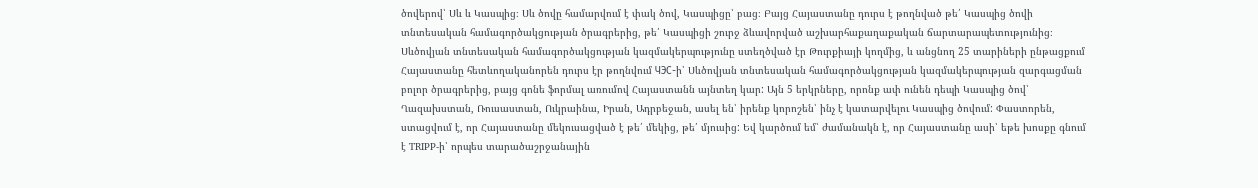ծովերով՝ Սև և Կասպից։ Սև ծովը համարվում է փակ ծով, Կասպիցը՝ բաց։ Բայց Հայաստանը դուրս է թողնված թե՛ Կասպից ծովի տնտեսական համագործակցության ծրագրերից, թե՛ Կասպիցի շուրջ ձևավորված աշխարհաքաղաքական ճարտարապետությունից։ Սևծովյան տնտեսական համագործակցության կազմակերպությունը ստեղծված էր Թուրքիայի կողմից, և անցնող 25 տարիների ընթացքում Հայաստանը հետևողականորեն դուրս էր թողնվում ЧЭС-ի՝ Սևծովյան տնտեսական համագործակցության կազմակերպության զարգացման բոլոր ծրագրերից, բայց գոնե ֆորմալ առումով Հայաստանն այնտեղ կար: Այն 5 երկրները, որոնք ափ ունեն դեպի Կասպից ծով՝ Ղազախստան, Ռուսաստան, Ուկրաինա, Իրան, Ադրբեջան, ասել են՝ իրենք կորոշեն՝ ինչ է կատարվելու Կասպից ծովում: Փաստորեն, ստացվում է, որ Հայաստանը մեկուսացված է թե՛ մեկից, թե՛ մյուսից: Եվ կարծում եմ՝ ժամանակն է, որ Հայաստանը ասի՝ եթե խոսքը գնում է TRIPP-ի՝ որպես տարածաշրջանային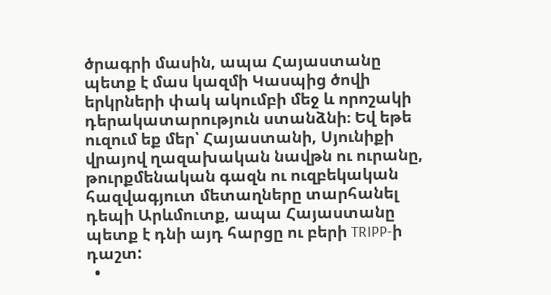ծրագրի մասին, ապա Հայաստանը պետք է մաս կազմի Կասպից ծովի երկրների փակ ակումբի մեջ և որոշակի դերակատարություն ստանձնի։ Եվ եթե ուզում եք մեր՝ Հայաստանի, Սյունիքի վրայով ղազախական նավթն ու ուրանը, թուրքմենական գազն ու ուզբեկական հազվագյուտ մետաղները տարհանել դեպի Արևմուտք, ապա Հայաստանը պետք է դնի այդ հարցը ու բերի TRIPP-ի դաշտ:
  •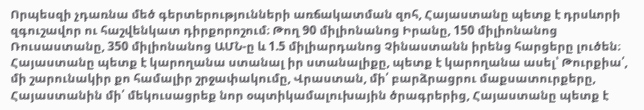Որպեսզի չդառնա մեծ գերտերությունների առճակատման զոհ, Հայաստանը պետք է դրսևորի զգուշավոր ու հաշվենկատ դիրքորոշում։ Թող 90 միլիոնանոց Իրանը, 150 միլիոնանոց Ռուսաստանը, 350 միլիոնանոց ԱՄՆ-ը և 1.5 միլիարդանոց Չինաստանն իրենց հարցերը լուծեն։ Հայաստանը պետք է կարողանա ստանալ իր ստանալիքը, պետք է կարողանա ասել՝ Թուրքիա՛, մի շարունակիր քո համալիր շրջափակումը, Վրաստան, մի՛ բարձրացրու մաքսատուրքերը, Հայաստանին մի՛ մեկուսացրեք նոր օպտիկամալուխային ծրագրերից, Հայաստանը պետք է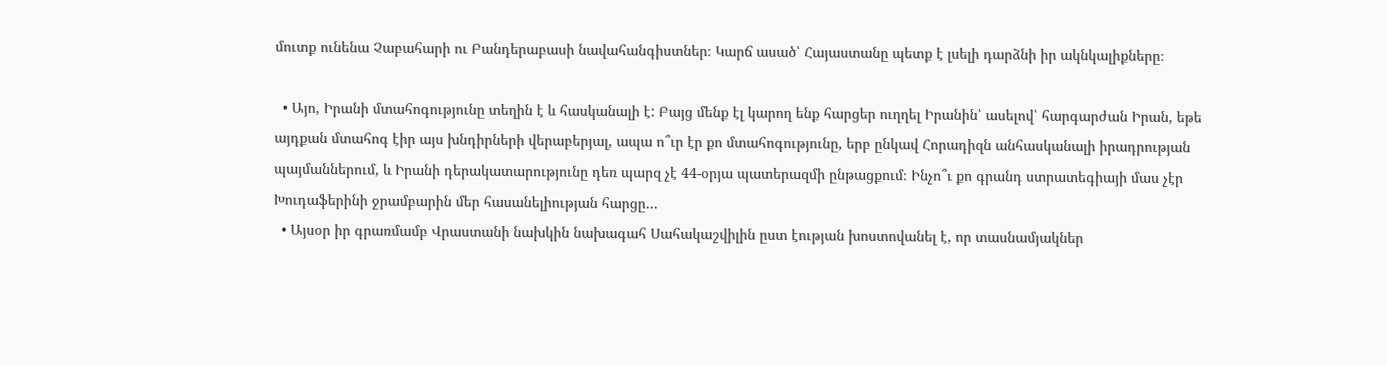մուտք ունենա Չաբահարի ու Բանդերաբասի նավահանգիստներ։ Կարճ ասած՝ Հայաստանը պետք է լսելի դարձնի իր ակնկալիքները։

  • Այո, Իրանի մտահոգությունը տեղին է և հասկանալի է: Բայց մենք էլ կարող ենք հարցեր ուղղել Իրանին՝ ասելով՝ հարգարժան Իրան, եթե այդքան մտահոգ էիր այս խնդիրների վերաբերյալ, ապա ո՞ւր էր քո մտահոգությունը, երբ ընկավ Հորադիզն անհասկանալի իրադրության պայմաններում, և Իրանի դերակատարությունը դեռ պարզ չէ 44-օրյա պատերազմի ընթացքում։ Ինչո՞ւ քո գրանդ ստրատեգիայի մաս չէր Խուդաֆերինի ջրամբարին մեր հասանելիության հարցը…
  • Այսօր իր գրառմամբ Վրաստանի նախկին նախագահ Սահակաշվիլին ըստ էության խոստովանել է, որ տասնամյակներ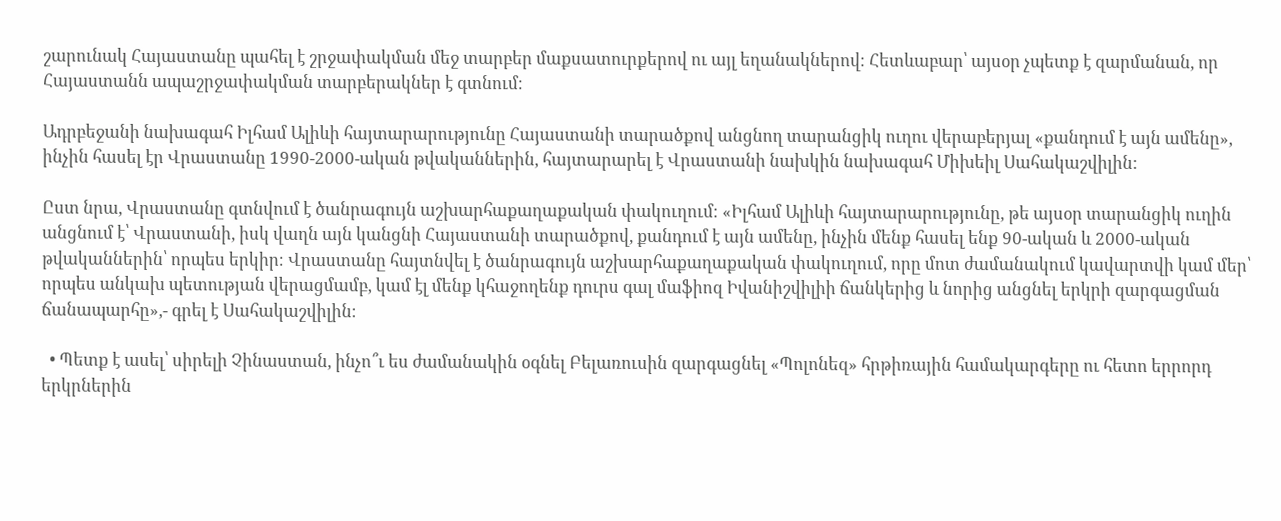շարունակ Հայաստանը պահել է շրջափակման մեջ տարբեր մաքսատուրքերով ու այլ եղանակներով։ Հետևաբար՝ այսօր չպետք է զարմանան, որ Հայաստանն ապաշրջափակման տարբերակներ է գտնում։

Ադրբեջանի նախագահ Իլհամ Ալիևի հայտարարությունը Հայաստանի տարածքով անցնող տարանցիկ ուղու վերաբերյալ «քանդում է այն ամենը», ինչին հասել էր Վրաստանը 1990-2000-ական թվականներին, հայտարարել է Վրաստանի նախկին նախագահ Միխեիլ Սահակաշվիլին:

Ըստ նրա, Վրաստանը գտնվում է ծանրագույն աշխարհաքաղաքական փակուղում։ «Իլհամ Ալիևի հայտարարությունը, թե այսօր տարանցիկ ուղին անցնում է՝ Վրաստանի, իսկ վաղն այն կանցնի Հայաստանի տարածքով, քանդում է այն ամենը, ինչին մենք հասել ենք 90-ական և 2000-ական թվականներին՝ որպես երկիր։ Վրաստանը հայտնվել է ծանրագույն աշխարհաքաղաքական փակուղում, որը մոտ ժամանակում կավարտվի կամ մեր՝ որպես անկախ պետության վերացմամբ, կամ էլ մենք կհաջողենք դուրս գալ մաֆիոզ Իվանիշվիլիի ճանկերից և նորից անցնել երկրի զարգացման ճանապարհը»,- գրել է Սահակաշվիլին։

  • Պետք է ասել՝ սիրելի Չինաստան, ինչո՞ւ ես ժամանակին օգնել Բելառուսին զարգացնել «Պոլոնեզ» հրթիռային համակարգերը ու հետո երրորդ երկրներին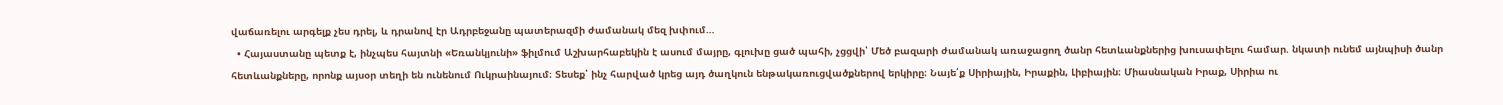վաճառելու արգելք չես դրել, և դրանով էր Ադրբեջանը պատերազմի ժամանակ մեզ խփում…
  • Հայաստանը պետք է, ինչպես հայտնի «Եռանկյունի» ֆիլմում Աշխարհաբեկին է ասում մայրը, գլուխը ցած պահի, չցցվի՝ Մեծ բազարի ժամանակ առաջացող ծանր հետևանքներից խուսափելու համար. նկատի ունեմ այնպիսի ծանր հետևանքները, որոնք այսօր տեղի են ունենում Ուկրաինայում։ Տեսեք՝ ինչ հարված կրեց այդ ծաղկուն ենթակառուցվածքներով երկիրը։ Նայե՛ք Սիրիային, Իրաքին, Լիբիային։ Միասնական Իրաք, Սիրիա ու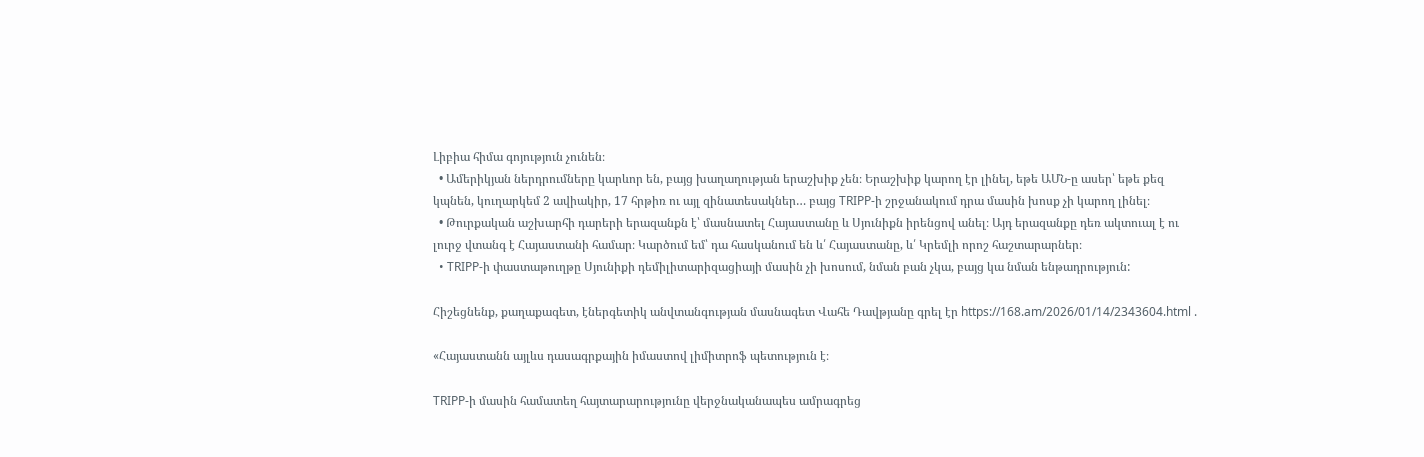Լիբիա հիմա գոյություն չունեն։
  • Ամերիկյան ներդրումները կարևոր են, բայց խաղաղության երաշխիք չեն։ Երաշխիք կարող էր լինել, եթե ԱՄՆ-ը ասեր՝ եթե քեզ կպնեն, կուղարկեմ 2 ավիակիր, 17 հրթիռ ու այլ զինատեսակներ… բայց TRIPP-ի շրջանակում դրա մասին խոսք չի կարող լինել։
  • Թուրքական աշխարհի դարերի երազանքն է՝ մասնատել Հայաստանը և Սյունիքն իրենցով անել։ Այդ երազանքը դեռ ակտուալ է ու լուրջ վտանգ է Հայաստանի համար։ Կարծում եմ՝ դա հասկանում են և՛ Հայաստանը, և՛ Կրեմլի որոշ հաշտարարներ։
  • TRIPP-ի փաստաթուղթը Սյունիքի դեմիլիտարիզացիայի մասին չի խոսում, նման բան չկա, բայց կա նման ենթադրություն:

Հիշեցնենք, քաղաքագետ, էներգետիկ անվտանգության մասնագետ Վահե Դավթյանը գրել էր https://168.am/2026/01/14/2343604.html .

«Հայաստանն այլևս դասագրքային իմաստով լիմիտրոֆ պետություն է։

TRIPP-ի մասին համատեղ հայտարարությունը վերջնականապես ամրագրեց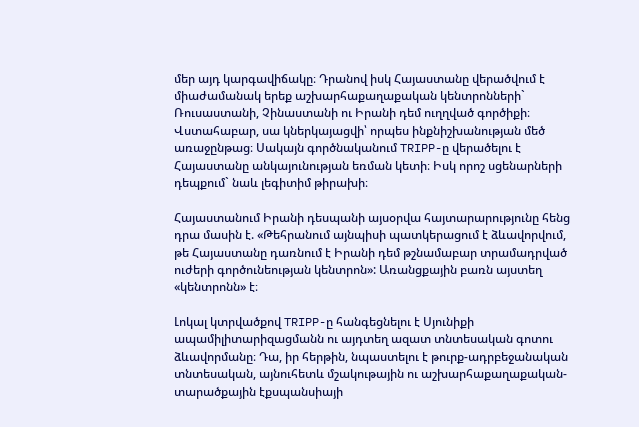մեր այդ կարգավիճակը։ Դրանով իսկ Հայաստանը վերածվում է միաժամանակ երեք աշխարհաքաղաքական կենտրոնների` Ռուսաստանի, Չինաստանի ու Իրանի դեմ ուղղված գործիքի։ Վստահաբար, սա կներկայացվի՝ որպես ինքնիշխանության մեծ առաջընթաց։ Սակայն գործնականում TRIPP-ը վերածելու է Հայաստանը անկայունության եռման կետի։ Իսկ որոշ սցենարների դեպքում` նաև լեգիտիմ թիրախի։

Հայաստանում Իրանի դեսպանի այսօրվա հայտարարությունը հենց դրա մասին է. «Թեհրանում այնպիսի պատկերացում է ձևավորվում, թե Հայաստանը դառնում է Իրանի դեմ թշնամաբար տրամադրված ուժերի գործունեության կենտրոն»: Առանցքային բառն այստեղ «կենտրոնն» է։

Լոկալ կտրվածքով TRIPP-ը հանգեցնելու է Սյունիքի ապամիլիտարիզացմանն ու այդտեղ ազատ տնտեսական գոտու ձևավորմանը։ Դա, իր հերթին, նպաստելու է թուրք-ադրբեջանական տնտեսական, այնուհետև մշակութային ու աշխարհաքաղաքական-տարածքային էքսպանսիայի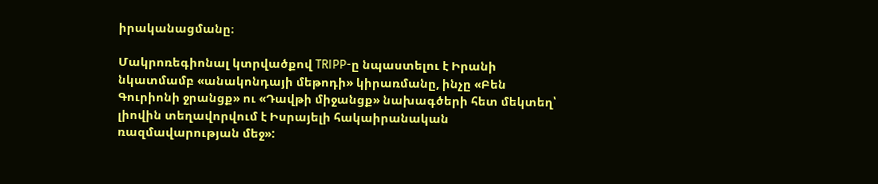իրականացմանը։

Մակրոռեգիոնալ կտրվածքով TRIPP-ը նպաստելու է Իրանի նկատմամբ «անակոնդայի մեթոդի» կիրառմանը, ինչը «Բեն Գուրիոնի ջրանցք» ու «Դավթի միջանցք» նախագծերի հետ մեկտեղ՝ լիովին տեղավորվում է Իսրայելի հակաիրանական ռազմավարության մեջ»: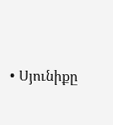• Սյունիքը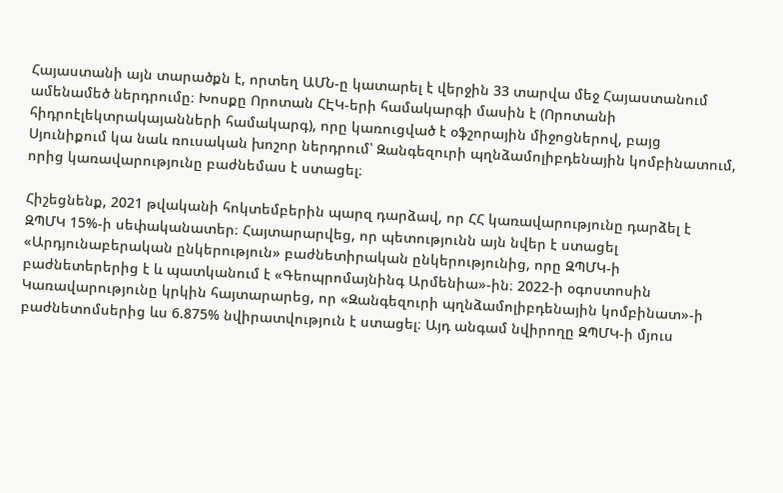Հայաստանի այն տարածքն է, որտեղ ԱՄՆ-ը կատարել է վերջին 33 տարվա մեջ Հայաստանում ամենամեծ ներդրումը։ Խոսքը Որոտան ՀԷԿ-երի համակարգի մասին է (Որոտանի հիդրոէլեկտրակայանների համակարգ), որը կառուցված է օֆշորային միջոցներով, բայց Սյունիքում կա նաև ռուսական խոշոր ներդրում՝ Զանգեզուրի պղնձամոլիբդենային կոմբինատում, որից կառավարությունը բաժնեմաս է ստացել։

Հիշեցնենք, 2021 թվականի հոկտեմբերին պարզ դարձավ, որ ՀՀ կառավարությունը դարձել է ԶՊՄԿ 15%-ի սեփականատեր։ Հայտարարվեց, որ պետությունն այն նվեր է ստացել «Արդյունաբերական ընկերություն» բաժնետիրական ընկերությունից, որը ԶՊՄԿ-ի բաժնետերերից է և պատկանում է «Գեոպրոմայնինգ Արմենիա»-ին։ 2022-ի օգոստոսին Կառավարությունը կրկին հայտարարեց, որ «Զանգեզուրի պղնձամոլիբդենային կոմբինատ»-ի բաժնետոմսերից ևս 6.875% նվիրատվություն է ստացել։ Այդ անգամ նվիրողը ԶՊՄԿ-ի մյուս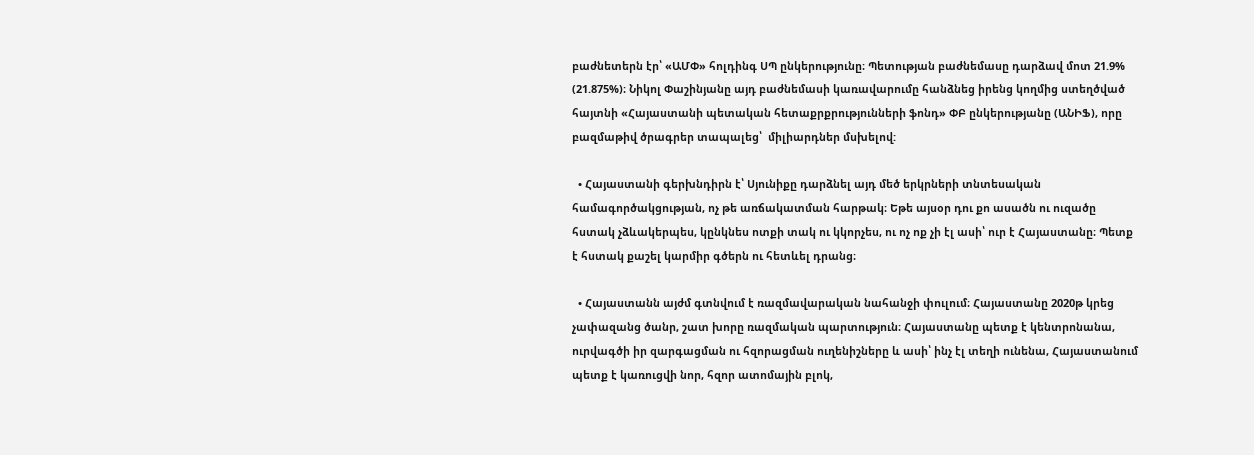բաժնետերն էր՝ «ԱՄՓ» հոլդինգ ՍՊ ընկերությունը։ Պետության բաժնեմասը դարձավ մոտ 21.9% (21.875%)։ Նիկոլ Փաշինյանը այդ բաժնեմասի կառավարումը հանձնեց իրենց կողմից ստեղծված հայտնի «Հայաստանի պետական հետաքրքրությունների ֆոնդ» ՓԲ ընկերությանը (ԱՆԻՖ), որը բազմաթիվ ծրագրեր տապալեց՝  միլիարդներ մսխելով:

  • Հայաստանի գերխնդիրն է՝ Սյունիքը դարձնել այդ մեծ երկրների տնտեսական համագործակցության, ոչ թե առճակատման հարթակ։ Եթե այսօր դու քո ասածն ու ուզածը հստակ չձևակերպես, կընկնես ոտքի տակ ու կկորչես, ու ոչ ոք չի էլ ասի՝ ուր է Հայաստանը։ Պետք է հստակ քաշել կարմիր գծերն ու հետևել դրանց։

  • Հայաստանն այժմ գտնվում է ռազմավարական նահանջի փուլում։ Հայաստանը 2020թ կրեց չափազանց ծանր, շատ խորը ռազմական պարտություն։ Հայաստանը պետք է կենտրոնանա, ուրվագծի իր զարգացման ու հզորացման ուղենիշները և ասի՝ ինչ էլ տեղի ունենա, Հայաստանում պետք է կառուցվի նոր, հզոր ատոմային բլոկ,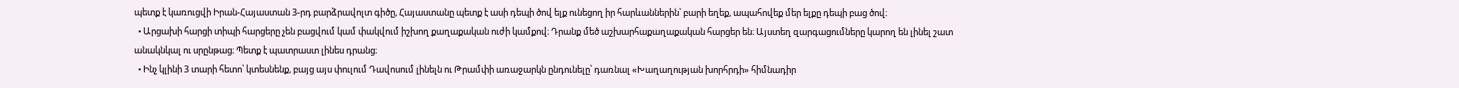պետք է կառուցվի Իրան-Հայաստան 3-րդ բարձրավոլտ գիծը, Հայաստանը պետք է ասի դեպի ծով ելք ունեցող իր հարևաններին՝ բարի եղեք, ապահովեք մեր ելքը դեպի բաց ծով։
  • Արցախի հարցի տիպի հարցերը չեն բացվում կամ փակվում իշխող քաղաքական ուժի կամքով։ Դրանք մեծ աշխարհաքաղաքական հարցեր են։ Այստեղ զարգացումները կարող են լինել շատ անակնկալ ու սրընթաց։ Պետք է պատրաստ լինես դրանց։
  • Ինչ կլինի 3 տարի հետո՝ կտեսնենք, բայց այս փուլում Դավոսում լինելն ու Թրամփի առաջարկն ընդունելը՝ դառնալ «Խաղաղության խորհրդի» հիմնադիր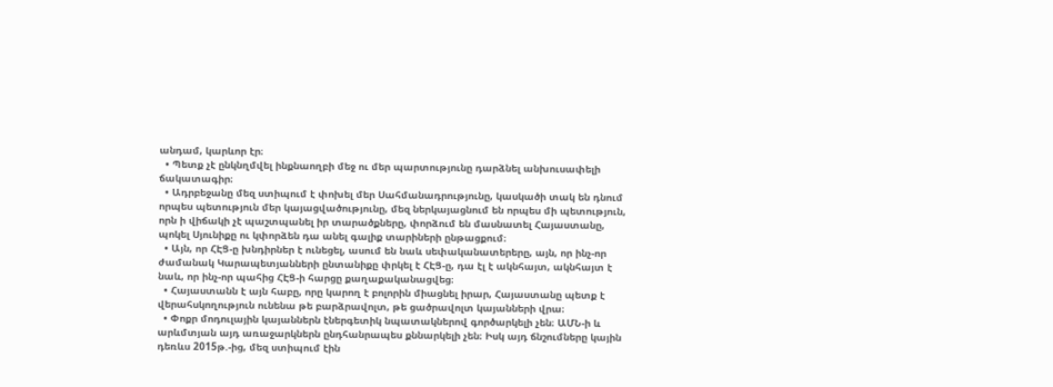անդամ, կարևոր էր։
  • Պետք չէ ընկնղմվել ինքնաողբի մեջ ու մեր պարտությունը դարձնել անխուսափելի ճակատագիր։
  • Ադրբեջանը մեզ ստիպում է փոխել մեր Սահմանադրությունը, կասկածի տակ են դնում որպես պետություն մեր կայացվածությունը, մեզ ներկայացնում են որպես մի պետություն, որն ի վիճակի չէ պաշտպանել իր տարածքները, փորձում են մասնատել Հայաստանը, պոկել Սյունիքը ու կփորձեն դա անել գալիք տարիների ընթացքում։
  • Այն, որ ՀԷՑ-ը խնդիրներ է ունեցել, ասում են նաև սեփականատերերը, այն, որ ինչ-որ ժամանակ Կարապետյանների ընտանիքը փրկել է ՀԷՑ-ը, դա էլ է ակնհայտ, ակնհայտ է նաև, որ ինչ-որ պահից ՀԷՑ-ի հարցը քաղաքականացվեց։
  • Հայաստանն է այն հաբը, որը կարող է բոլորին միացնել իրար, Հայաստանը պետք է վերահսկողություն ունենա թե բարձրավոլտ, թե ցածրավոլտ կայանների վրա։
  • Փոքր մոդուլային կայաններն էներգետիկ նպատակներով գործարկելի չեն։ ԱՄՆ-ի և արևմտյան այդ առաջարկներն ընդհանրապես քննարկելի չեն։ Իսկ այդ ճնշումները կային դեռևս 2015թ.-ից, մեզ ստիպում էին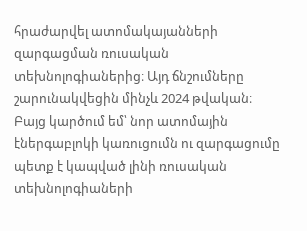հրաժարվել ատոմակայանների զարգացման ռուսական տեխնոլոգիաներից։ Այդ ճնշումները շարունակվեցին մինչև 2024 թվական։ Բայց կարծում եմ՝ նոր ատոմային էներգաբլոկի կառուցումն ու զարգացումը պետք է կապված լինի ռուսական տեխնոլոգիաների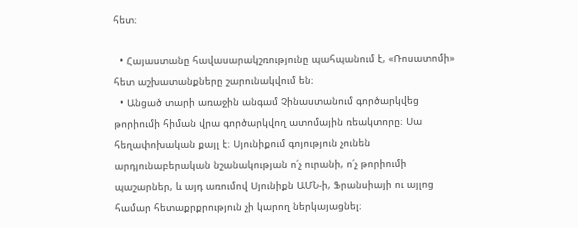հետ։

  • Հայաստանը հավասարակշռությունը պահպանում է, «Ռոսատոմի» հետ աշխատանքները շարունակվում են։
  • Անցած տարի առաջին անգամ Չինաստանում գործարկվեց թորիումի հիման վրա գործարկվող ատոմային ռեակտորը։ Սա հեղափոխական քայլ է։ Սյունիքում գոյություն չունեն արդյունաբերական նշանակության ո՛չ ուրանի, ո՛չ թորիումի պաշարներ, և այդ առումով Սյունիքն ԱՄՆ-ի, Ֆրանսիայի ու այլոց համար հետաքրքրություն չի կարող ներկայացնել։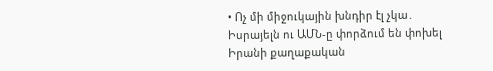• Ոչ մի միջուկային խնդիր էլ չկա․ Իսրայելն ու ԱՄՆ-ը փորձում են փոխել Իրանի քաղաքական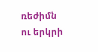ռեժիմն ու երկրի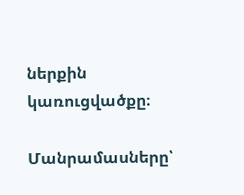ներքին կառուցվածքը։

Մանրամասները՝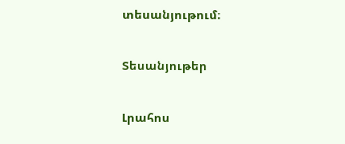տեսանյութում։

Տեսանյութեր

Լրահոս